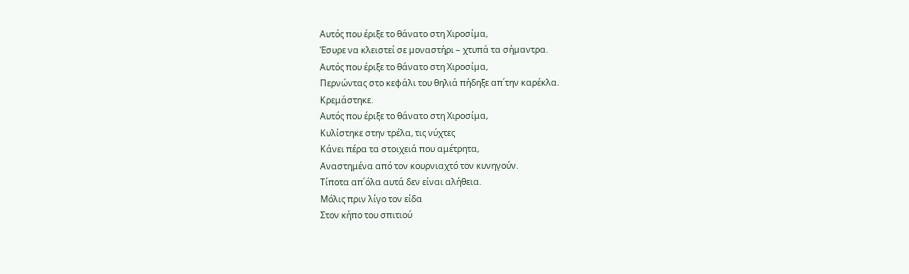Αυτός που έριξε το θάνατο στη Χιροσίμα,
Έσυρε να κλειστεί σε μοναστήρι – χτυπά τα σήμαντρα.
Αυτός που έριξε το θάνατο στη Χιροσίμα,
Περνώντας στο κεφάλι του θηλιά πήδηξε απ΄την καρέκλα.
Κρεμάστηκε.
Αυτός που έριξε το θάνατο στη Χιροσίμα,
Κυλίστηκε στην τρέλα, τις νύχτες
Κάνει πέρα τα στοιχειά που αμέτρητα,
Αναστημένα από τον κουρνιαχτό τον κυνηγούν.
Τίποτα απ΄όλα αυτά δεν είναι αλήθεια.
Μόλις πριν λίγο τον είδα
Στον κήπο του σπιτιού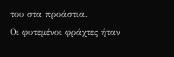του στα προάστια.
Οι φυτεμένοι φράχτες ήταν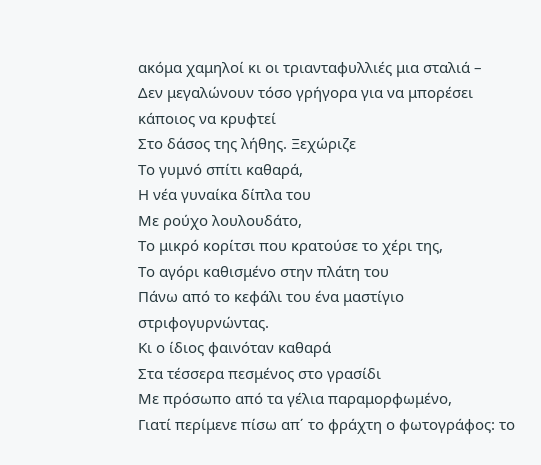ακόμα χαμηλοί κι οι τριανταφυλλιές μια σταλιά –
Δεν μεγαλώνουν τόσο γρήγορα για να μπορέσει κάποιος να κρυφτεί
Στο δάσος της λήθης. Ξεχώριζε
Το γυμνό σπίτι καθαρά,
Η νέα γυναίκα δίπλα του
Με ρούχο λουλουδάτο,
Το μικρό κορίτσι που κρατούσε το χέρι της,
Το αγόρι καθισμένο στην πλάτη του
Πάνω από το κεφάλι του ένα μαστίγιο στριφογυρνώντας.
Κι ο ίδιος φαινόταν καθαρά
Στα τέσσερα πεσμένος στο γρασίδι
Με πρόσωπο από τα γέλια παραμορφωμένο,
Γιατί περίμενε πίσω απ΄ το φράχτη ο φωτογράφος: το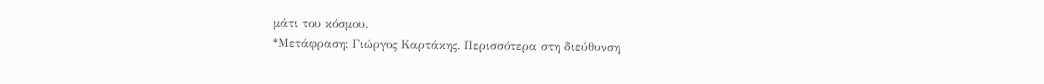μάτι του κόσμου.
*Μετάφραση: Γιώργος Καρτάκης. Περισσότερα στη διεύθυνση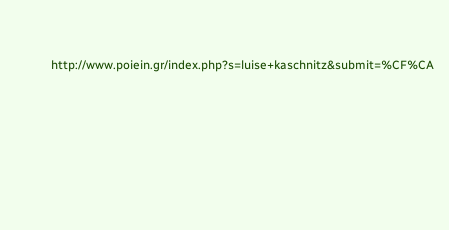http://www.poiein.gr/index.php?s=luise+kaschnitz&submit=%CF%CA